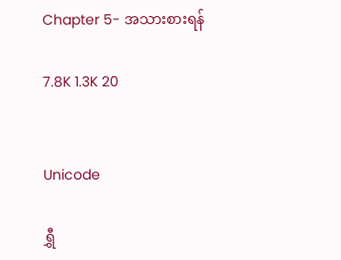Chapter 5- အသားစားရန်

7.8K 1.3K 20


Unicode

ရွှီ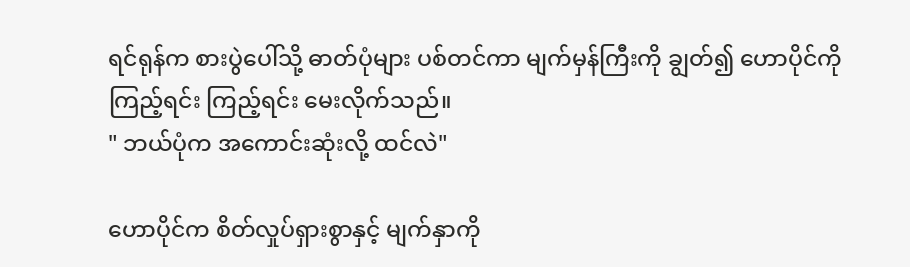ရင်ရုန်က စားပွဲပေါ်သို့ ဓာတ်ပုံများ ပစ်တင်ကာ မျက်မှန်ကြီးကို ချွတ်၍ ဟောပိုင်ကိုကြည့်ရင်း ကြည့်ရင်း မေးလိုက်သည်။
" ဘယ်ပုံက အကောင်းဆုံးလို့ ထင်လဲ"

ဟောပိုင်က စိတ်လှုပ်ရှားစွာနှင့် မျက်နှာကို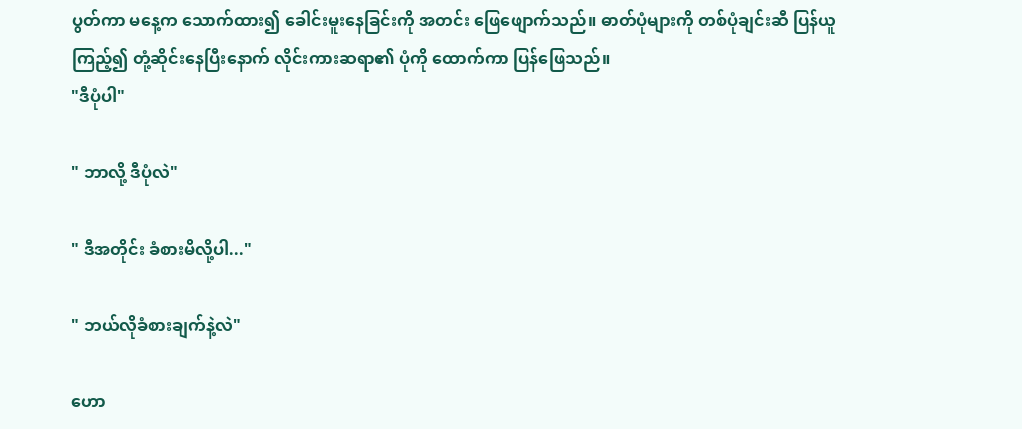ပွတ်ကာ မနေ့က သောက်ထား၍ ခေါင်းမူးနေခြင်းကို အတင်း ဖြေဖျောက်သည်။ ဓာတ်ပုံများကို တစ်ပုံချင်းဆီ ပြန်ယူကြည့်၍ တုံ့ဆိုင်းနေပြီးနောက် လိုင်းကားဆရာ၏ ပုံကို ထောက်ကာ ပြန်ဖြေသည်။
"ဒီပုံပါ"

" ဘာလို့ ဒီပုံလဲ"

" ဒီအတိုင်း ခံစားမိလို့ပါ..."

" ဘယ်လိုခံစားချက်နဲ့လဲ"

ဟော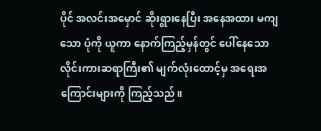ပိုင် အလင်းအမှောင် ဆိုးရွားနေပြီး အနေအထား မကျသော ပုံကို ယူကာ နောက်ကြည့်မှန်တွင် ပေါ်နေသော လိုင်းကားဆရာကြီး၏ မျက်လုံးထောင့်မှ အရေးအကြောင်းများကို ကြည့်သည်။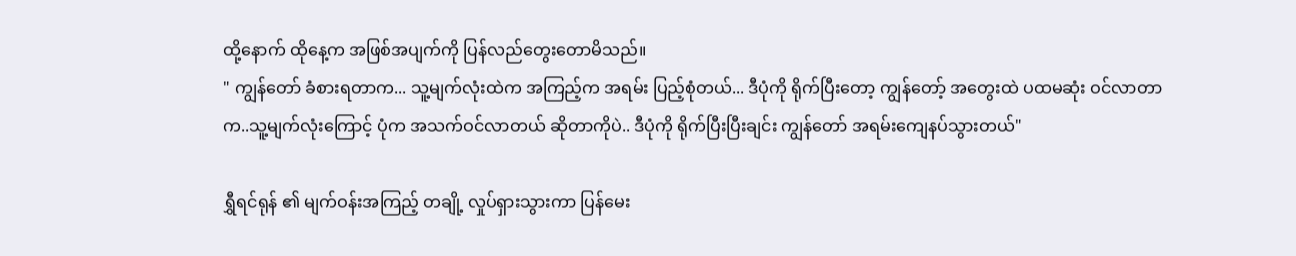ထို့နောက် ထိုနေ့က အဖြစ်အပျက်ကို ပြန်လည်တွေးတောမိသည်။
" ကျွန်တော် ခံစားရတာက... သူ့မျက်လုံးထဲက အကြည့်က အရမ်း ပြည့်စုံတယ်... ဒီပုံကို ရိုက်ပြီးတော့ ကျွန်တော့် အတွေးထဲ ပထမဆုံး ဝင်လာတာက..သူ့မျက်လုံးကြောင့် ပုံက အသက်ဝင်လာတယ် ဆိုတာကိုပဲ.. ဒီပုံကို ရိုက်ပြီးပြီးချင်း ကျွန်တော် အရမ်းကျေနပ်သွားတယ်"

ရွှီရင်ရုန် ၏ မျက်ဝန်းအကြည့် တချို့ လှုပ်ရှားသွားကာ ပြန်မေး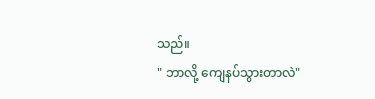သည်။
" ဘာလို့ ကျေနပ်သွားတာလဲ"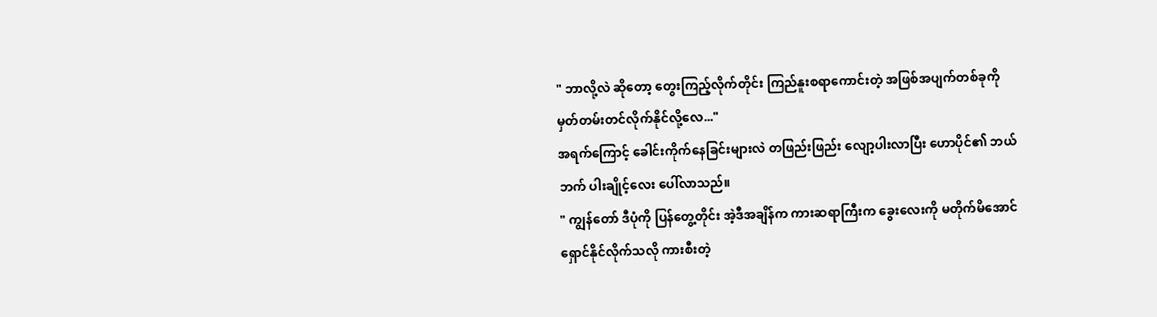" ဘာလို့လဲ ဆိုတော့ တွေးကြည့်လိုက်တိုင်း ကြည်နူးစရာကောင်းတဲ့ အဖြစ်အပျက်တစ်ခုကို မှတ်တမ်းတင်လိုက်နိုင်လို့လေ..."
အရက်ကြောင့် ခေါင်းကိုက်နေခြင်းများလဲ တဖြည်းဖြည်း လျော့ပါးလာပြီး ဟောပိုင်၏ ဘယ်ဘက် ပါးချိုင့်လေး ပေါ်လာသည်။
" ကျွန်တော် ဒီပုံကို ပြန်တွေ့တိုင်း အဲ့ဒီအချိန်က ကားဆရာကြီးက ခွေးလေးကို မတိုက်မိအောင် ရှောင်နိုင်လိုက်သလို ကားစီးတဲ့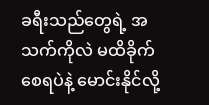ခရီးသည်တွေရဲ့ အသက်ကိုလဲ မထိခိုက်စေရပဲနဲ့ မောင်းနိုင်လို့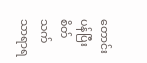တောင်းပန်ပြီး စိတ်သက်သာရာရ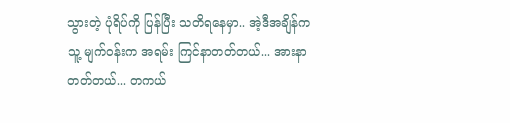သွားတဲ့ ပုံရိပ်ကို ပြန်ပြီး သတိရနေမှာ.. အဲ့ဒီအချိန်က သူ့ မျက်ဝန်းက အရမ်း ကြင်နာတတ်တယ်... အားနာတတ်တယ်... တကယ်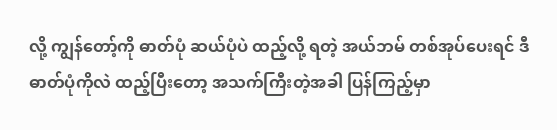လို့ ကျွန်တော့်ကို ဓာတ်ပုံ ဆယ်ပုံပဲ ထည့်လို့ ရတဲ့ အယ်ဘမ် တစ်အုပ်ပေးရင် ဒီဓာတ်ပုံကိုလဲ ထည့်ပြီးတော့ အသက်ကြီးတဲ့အခါ ပြန်ကြည့်မှာ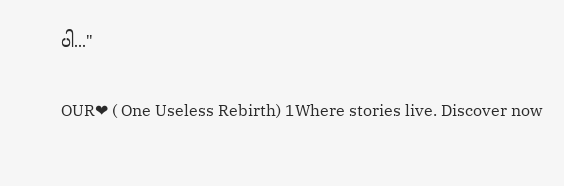ပါ..."

OUR❤ ( One Useless Rebirth) 1Where stories live. Discover now